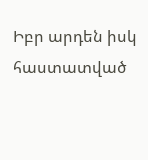Իբր արդեն իսկ հաստատված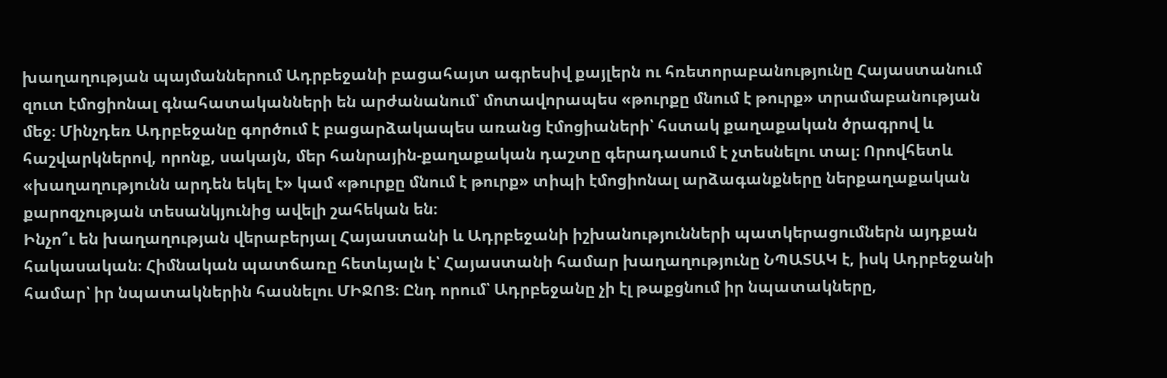խաղաղության պայմաններում Ադրբեջանի բացահայտ ագրեսիվ քայլերն ու հռետորաբանությունը Հայաստանում զուտ էմոցիոնալ գնահատականների են արժանանում՝ մոտավորապես «թուրքը մնում է թուրք» տրամաբանության մեջ։ Մինչդեռ Ադրբեջանը գործում է բացարձակապես առանց էմոցիաների՝ հստակ քաղաքական ծրագրով և հաշվարկներով, որոնք, սակայն, մեր հանրային-քաղաքական դաշտը գերադասում է չտեսնելու տալ։ Որովհետև «խաղաղությունն արդեն եկել է» կամ «թուրքը մնում է թուրք» տիպի էմոցիոնալ արձագանքները ներքաղաքական քարոզչության տեսանկյունից ավելի շահեկան են։
Ինչո՞ւ են խաղաղության վերաբերյալ Հայաստանի և Ադրբեջանի իշխանությունների պատկերացումներն այդքան հակասական։ Հիմնական պատճառը հետևյալն է՝ Հայաստանի համար խաղաղությունը ՆՊԱՏԱԿ է, իսկ Ադրբեջանի համար՝ իր նպատակներին հասնելու ՄԻՋՈՑ։ Ընդ որում՝ Ադրբեջանը չի էլ թաքցնում իր նպատակները,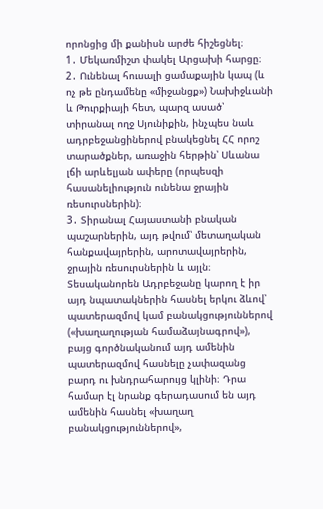որոնցից մի քանիսն արժե հիշեցնել։
1․ Մեկառմիշտ փակել Արցախի հարցը։
2․ Ունենալ հուսալի ցամաքային կապ (և ոչ թե ընդամենը «միջանցք») Նախիջևանի և Թուրքիայի հետ, պարզ ասած՝ տիրանալ ողջ Սյունիքին, ինչպես նաև ադրբեջանցիներով բնակեցնել ՀՀ որոշ տարածքներ, առաջին հերթին՝ Սևանա լճի արևելյան ափերը (որպեսզի հասանելիություն ունենա ջրային ռեսուրսներին)։
3․ Տիրանալ Հայաստանի բնական պաշարներին, այդ թվում՝ մետաղական հանքավայրերին, արոտավայրերին, ջրային ռեսուրսներին և այլն։
Տեսականորեն Ադրբեջանը կարող է իր այդ նպատակներին հասնել երկու ձևով՝ պատերազմով կամ բանակցություններով («խաղաղության համաձայնագրով»), բայց գործնականում այդ ամենին պատերազմով հասնելը չափազանց բարդ ու խնդրահարույց կլինի։ Դրա համար էլ նրանք գերադասում են այդ ամենին հասնել «խաղաղ բանակցություններով»,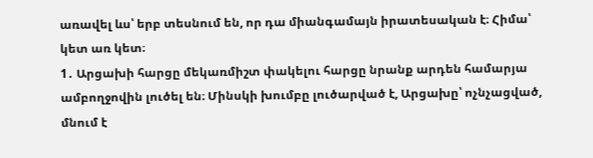առավել ևս՝ երբ տեսնում են, որ դա միանգամայն իրատեսական է։ Հիմա՝ կետ առ կետ։
1․ Արցախի հարցը մեկառմիշտ փակելու հարցը նրանք արդեն համարյա ամբողջովին լուծել են։ Մինսկի խումբը լուծարված է, Արցախը՝ ոչնչացված, մնում է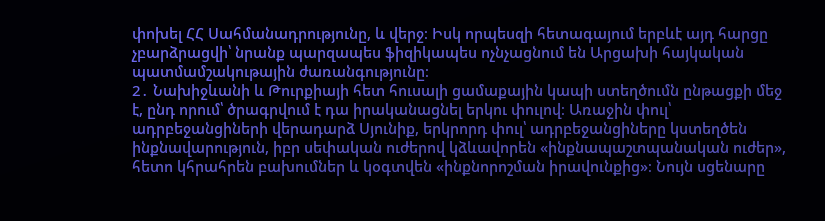փոխել ՀՀ Սահմանադրությունը, և վերջ։ Իսկ որպեսզի հետագայում երբևէ այդ հարցը չբարձրացվի՝ նրանք պարզապես ֆիզիկապես ոչնչացնում են Արցախի հայկական պատմամշակութային ժառանգությունը։
2․ Նախիջևանի և Թուրքիայի հետ հուսալի ցամաքային կապի ստեղծումն ընթացքի մեջ է, ընդ որում՝ ծրագրվում է դա իրականացնել երկու փուլով։ Առաջին փուլ՝ ադրբեջանցիների վերադարձ Սյունիք, երկրորդ փուլ՝ ադրբեջանցիները կստեղծեն ինքնավարություն, իբր սեփական ուժերով կձևավորեն «ինքնապաշտպանական ուժեր», հետո կհրահրեն բախումներ և կօգտվեն «ինքնորոշման իրավունքից»։ Նույն սցենարը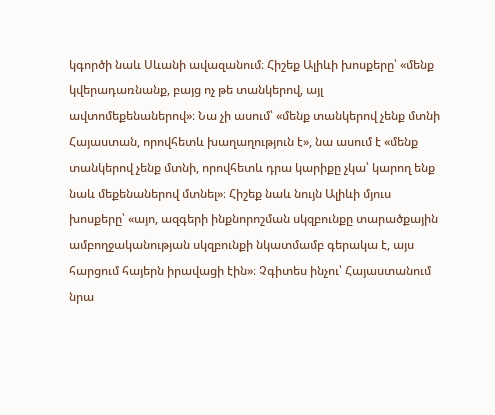կգործի նաև Սևանի ավազանում։ Հիշեք Ալիևի խոսքերը՝ «մենք կվերադառնանք, բայց ոչ թե տանկերով, այլ ավտոմեքենաներով»։ Նա չի ասում՝ «մենք տանկերով չենք մտնի Հայաստան, որովհետև խաղաղություն է», նա ասում է «մենք տանկերով չենք մտնի, որովհետև դրա կարիքը չկա՝ կարող ենք նաև մեքենաներով մտնել»։ Հիշեք նաև նույն Ալիևի մյուս խոսքերը՝ «այո, ազգերի ինքնորոշման սկզբունքը տարածքային ամբողջականության սկզբունքի նկատմամբ գերակա է, այս հարցում հայերն իրավացի էին»։ Չգիտես ինչու՝ Հայաստանում նրա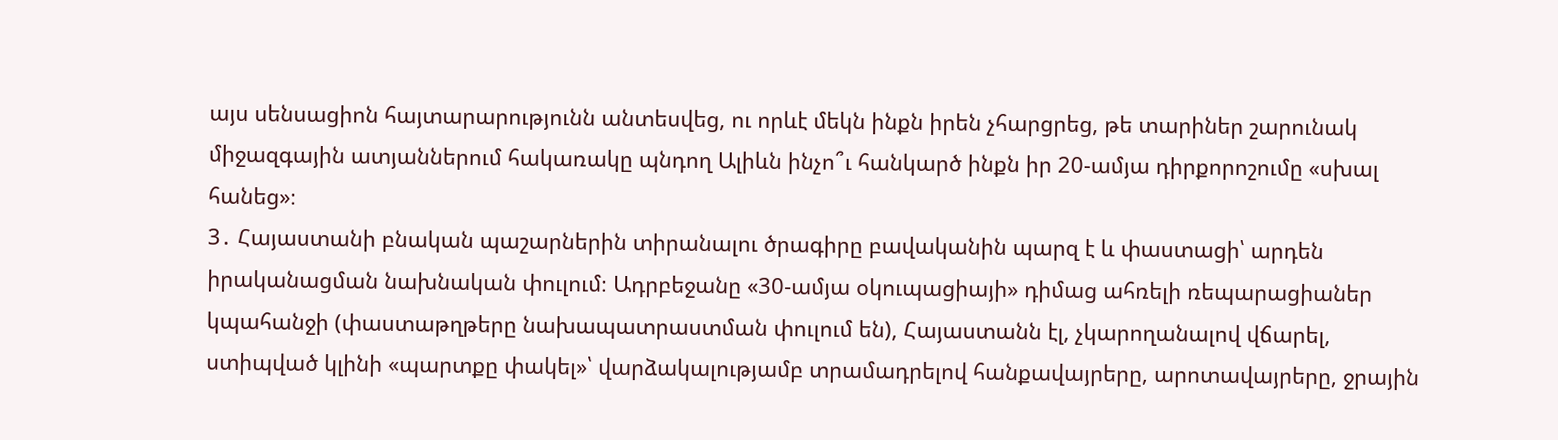այս սենսացիոն հայտարարությունն անտեսվեց, ու որևէ մեկն ինքն իրեն չհարցրեց, թե տարիներ շարունակ միջազգային ատյաններում հակառակը պնդող Ալիևն ինչո՞ւ հանկարծ ինքն իր 20-ամյա դիրքորոշումը «սխալ հանեց»։
3․ Հայաստանի բնական պաշարներին տիրանալու ծրագիրը բավականին պարզ է և փաստացի՝ արդեն իրականացման նախնական փուլում։ Ադրբեջանը «30-ամյա օկուպացիայի» դիմաց ահռելի ռեպարացիաներ կպահանջի (փաստաթղթերը նախապատրաստման փուլում են), Հայաստանն էլ, չկարողանալով վճարել, ստիպված կլինի «պարտքը փակել»՝ վարձակալությամբ տրամադրելով հանքավայրերը, արոտավայրերը, ջրային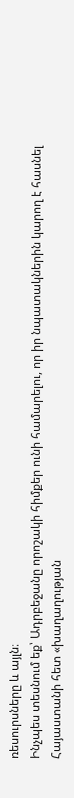ռեսուրսները և այլն։
Ինչպես տեսնում եք՝ Ադրբեջանը որոշակի հիմքեր ունի համարելու, որ իր նպատակներին կարող է հասնել Հայաստանի հետ «խաղաղության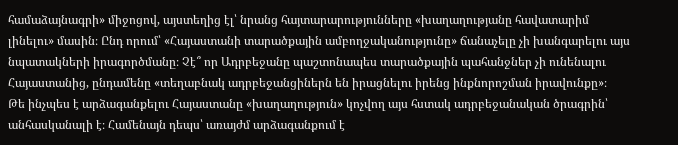համաձայնագրի» միջոցով, այստեղից էլ՝ նրանց հայտարարությունները «խաղաղությանը հավատարիմ լինելու» մասին։ Ընդ որում՝ «Հայաստանի տարածքային ամբողջականությունը» ճանաչելը չի խանգարելու այս նպատակների իրագործմանը։ Չէ՞ որ Ադրբեջանը պաշտոնապես տարածքային պահանջներ չի ունենալու Հայաստանից, ընդամենը «տեղաբնակ ադրբեջանցիներն են իրացնելու իրենց ինքնորոշման իրավունքը»։
Թե ինչպես է արձագանքելու Հայաստանը «խաղաղություն» կոչվող այս հստակ ադրբեջանական ծրագրին՝ անհասկանալի է։ Համենայն դեպս՝ առայժմ արձագանքում է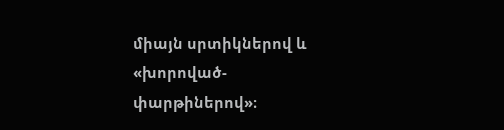միայն սրտիկներով և «խորոված-փարթիներով»։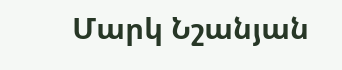Մարկ Նշանյան